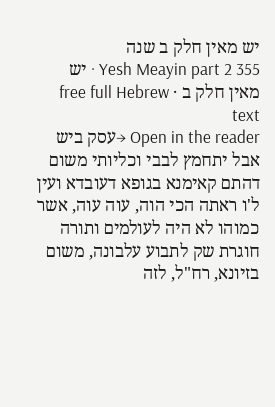יש מאין חלק ב שנה
Yesh Meayin part 2 355 · יש מאין חלק ב · free full Hebrew text
Open in the reader →עסק ביש אבל יתחמץ לבבי וכליותי משום דהתם קאימנא בגופא דעובדא ועין ל'ו ראתה הכי הוה, עוה עוה, אשר כמוהו לא היה לעולמים ותורה חוגרת שק לתבוע עלבונה, משום בזיונא, רח"ל, לזה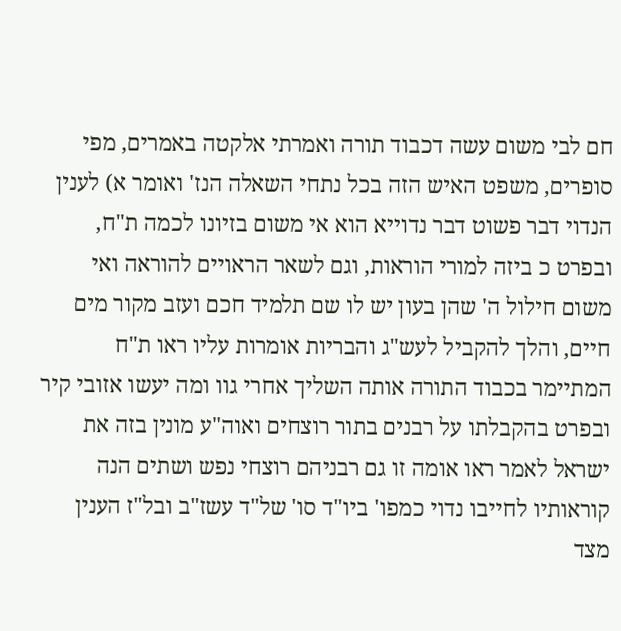חם לבי משום עשה דכבוד תורה ואמרתי אלקטה באמרים, מפי סופרים, משפט האיש הזה בכל נתחי השאלה הנז' ואומר א) לענין הנדוי דבר פשוט דבר נדוייא הוא אי משום בזיונו לכמה ת"ח, ובפרט כ ביזה למורי הוראות, וגם לשאר הראויים להוראה ואי משום חילול ה' שהן בעון יש לו שם תלמיד חכם ועזב מקור מים חיים, והלך להקביל לעש"ג והבריות אומרות עליו ראו ת"ח המתיימר בכבוד התורה אותה השליך אחרי גוו ומה יעשו אזובי קיר ובפרט בהקבלתו על רבנים בתור רוצחים ואוה"ע מונין בזה את ישראל לאמר ראו אומה זו גם רבניהם רוצחי נפש ושתים הנה קוראותיו לחייבו נדוי כמפו' ביו"ד סו' של"ד עשז"ב ובל"ז הענין מצד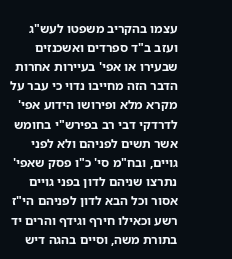עצמו בהקריב משפטו לעש"ג ועזב ב"ד ספרדים ואשכנזים שבעירו או אפי' בעיירות אחרות הדבר הזה מחייבו נדוי כי עבר על מקרא מלא ופירושו הידוע אפי' לדרדקי דבי רב בפירש"י בחומש אשר תשים לפניהם ולא לפני גויים, ובח"מ סי' כ"ו פסק שאפי' נתרצו שניהם לדון בפני גויים אסור וכל הבא לדון לפניהם הי"ז רשע וכאילו חירף וגידף והרים יד בתורת משה, וסיים בהגה דיש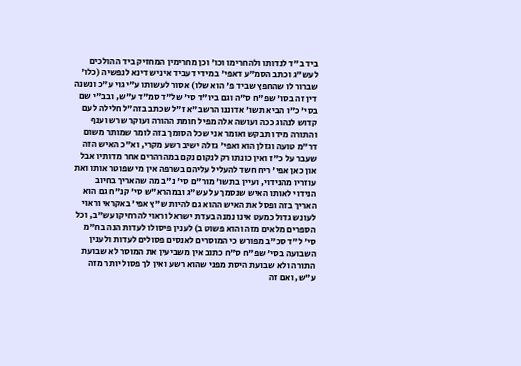ביד ב"ד לנדותו ולהחרימו וכו' וכן מחרימין המחזיק ביד ההולכים לעש"ג וכתב הסמ"ע דאפי' במידי דעביד איניש דינא לנפשיה (כלו' שברור לו שהחפץ שביד פ' הוא שלו) אסור לעשותו ע"י גוי ע"כ ונשנה דין זה בסו' שפ"ח ס"ה וגם ביו"ד סי' של"ד סמ"ד ע"ש, ובב"י שם בסי' כ"ו הביא תשו' אדוננו הרשב"א ז"ל שכתב בזה"ל חלילה לעם קדוש לנהוג ככה ועושה אלה מפיל חומת ההורה ועוקר שרש וענף והתורה מידו תבקש ואומר אני שכל הסומך בזה לומר שמותר משום דר"מ טועה וגזלן הוא ואפי' גזלה ישיב רשע מקרי, וא"כ האיש הזה שעבר על כ"ז ואין כונתו רק לנקום נקם במהרהרים אחר מדותיו אבל און כאן אפי' ריח חשד להעליל עליהם בשרפה אין מי שפוטר אותו ואת עוזריו מהנידוי, ועיין בתשו' מור"ם סי' נ"ב מה שהאריך בחיוב הנידוי לאותו האיש שנסמך על עש"ג ובמהרא"ש סי' קנ"ח גם הוא האריך בזה ופסל את האיש ההוא גם להיות ש"ץ אפי' באקראי וראוי לעונש גדול כמעט אינו נמנה בעדת ישראל וראוי להרחיקו עש"ב, וכל הספרים מלאים מזה והוא פשוט ב) לענין פיסולו לעדות הנה בח"מ סי' ל"ד סכ"ב מפורש כי המוסרים לאנסים פסולים לעדות ולענין השבועה בסי' שפ"ח ס"ח כתוב אין משביעין את המוסר לא שבועת התורה ולא שבועת היסת מפני שהוא רשע ואין לך פסול יותר מזה ע"ש, ואם זה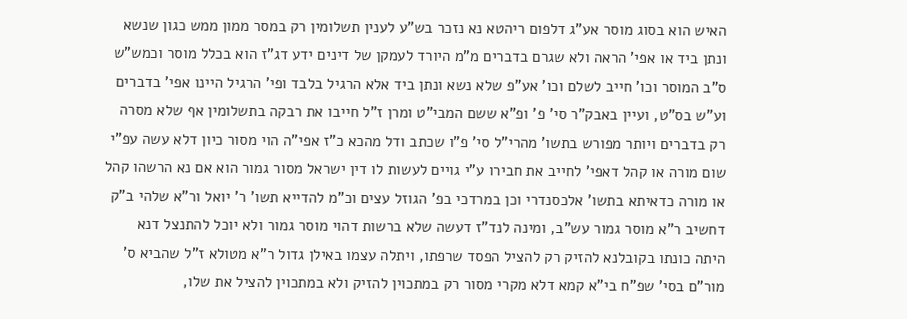האיש הוא בסוג מוסר אע"ג דלפום ריהטא נא נזכר בש"ע לענין תשלומין רק במסר ממון ממש כגון שנשא ונתן ביד או אפי' הראה ולא שגרם בדברים מ"מ היורד לעמקן של דינים ידע דג"ז הוא בכלל מוסר וכמש"ש ס"ב המוסר וכו' חייב לשלם וכו' אע"פ שלא נשא ונתן ביד אלא הרגיל בלבד ופי' הרגיל היינו אפי' בדברים וע"ש בס"ט, ועיין באבק"ר סי' פ' ופ"א ששם המבי"ט ומרן ז"ל חייבו את רבקה בתשלומין אף שלא מסרה רק בדברים ויותר מפורש בתשו' מהרי"ל סי' פ"ו שכתב ודל מהכא כ"ז אפי"ה הוי מסור כיון דלא עשה עפ"י שום מורה או קהל דאפי' לחייב את חבירו ע"י גויים לעשות לו דין ישראל מסור גמור הוא אם נא הרשהו קהל או מורה כדאיתא בתשו' אלכסנדרי וכן במרדכי בפ' הגוזל עצים וכ"מ להדייא תשו' ר' יואל ור"א שלהי ב"ק דחשיב ר"א מוסר גמור עש"ב, ומינה לנד"ז דעשה שלא ברשות דהוי מוסר גמור ולא יוכל להתנצל דנא היתה כונתו בקובלנא להזיק רק להציל הפסד שרפתו, ויתלה עצמו באילן גדול ר"א מטולא ז"ל שהביא ס' מור"ם בסי' שפ"ח בי"א קמא דלא מקרי מסור רק במתכוין להזיק ולא במתכוין להציל את שלו,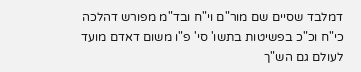דמלבד שסיים שם מור"ם וי"ח ובד"מ מפורש דהלכה כי"ח וכ"כ בפשיטות בתשו' סי' פ"ו משום דאדם מועד לעולם גם הש"ך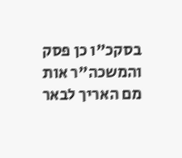בסקכ"ו כן פסק והמשכה"ר אות מם האריך לבאר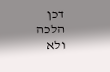דכן הלכה ולא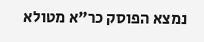נמצא הפוסק כר"א מטולא